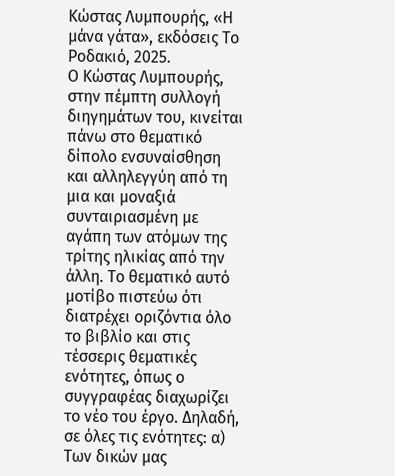Κώστας Λυμπουρής, «Η μάνα γάτα», εκδόσεις Το Ροδακιό, 2025.
Ο Κώστας Λυμπουρής, στην πέμπτη συλλογή διηγημάτων του, κινείται πάνω στο θεματικό δίπολο ενσυναίσθηση και αλληλεγγύη από τη μια και μοναξιά συνταιριασμένη με αγάπη των ατόμων της τρίτης ηλικίας από την άλλη. Το θεματικό αυτό μοτίβο πιστεύω ότι διατρέχει οριζόντια όλο το βιβλίο και στις τέσσερις θεματικές ενότητες, όπως ο συγγραφέας διαχωρίζει το νέο του έργο. Δηλαδή, σε όλες τις ενότητες: α) Των δικών μας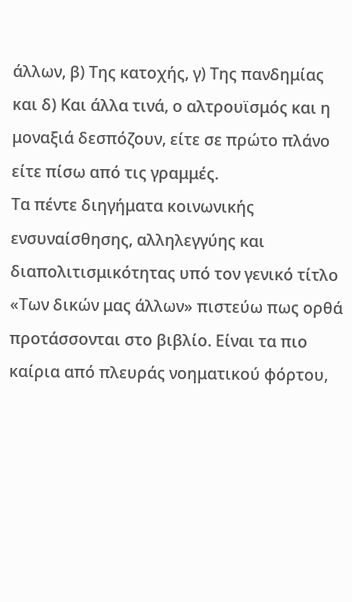άλλων, β) Της κατοχής, γ) Της πανδημίας και δ) Και άλλα τινά, ο αλτρουϊσμός και η μοναξιά δεσπόζουν, είτε σε πρώτο πλάνο είτε πίσω από τις γραμμές.
Τα πέντε διηγήματα κοινωνικής ενσυναίσθησης, αλληλεγγύης και διαπολιτισμικότητας υπό τον γενικό τίτλο «Των δικών μας άλλων» πιστεύω πως ορθά προτάσσονται στο βιβλίο. Είναι τα πιο καίρια από πλευράς νοηματικού φόρτου,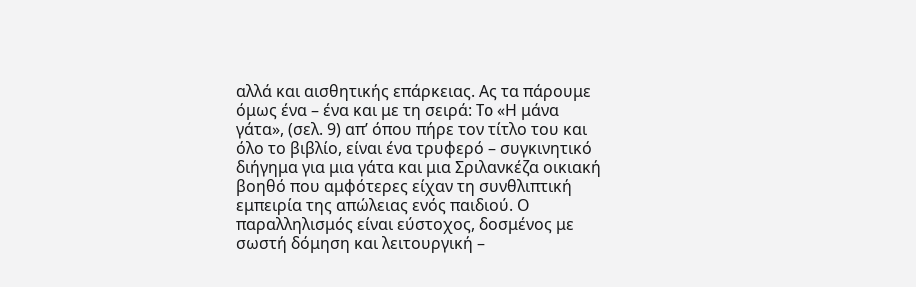αλλά και αισθητικής επάρκειας. Ας τα πάρουμε όμως ένα – ένα και με τη σειρά: To «Η μάνα γάτα», (σελ. 9) απ’ όπου πήρε τον τίτλο του και όλο το βιβλίο, είναι ένα τρυφερό – συγκινητικό διήγημα για μια γάτα και μια Σριλανκέζα οικιακή βοηθό που αμφότερες είχαν τη συνθλιπτική εμπειρία της απώλειας ενός παιδιού. Ο παραλληλισμός είναι εύστοχος, δοσμένος με σωστή δόμηση και λειτουργική –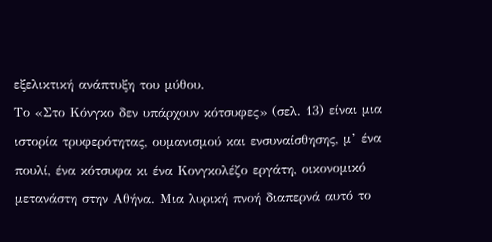εξελικτική ανάπτυξη του μύθου.
Το «Στο Κόνγκο δεν υπάρχουν κότσυφες» (σελ. 13) είναι μια ιστορία τρυφερότητας, ουμανισμού και ενσυναίσθησης, μ’ ένα πουλί, ένα κότσυφα κι ένα Κονγκολέζο εργάτη, οικονομικό μετανάστη στην Αθήνα. Μια λυρική πνοή διαπερνά αυτό το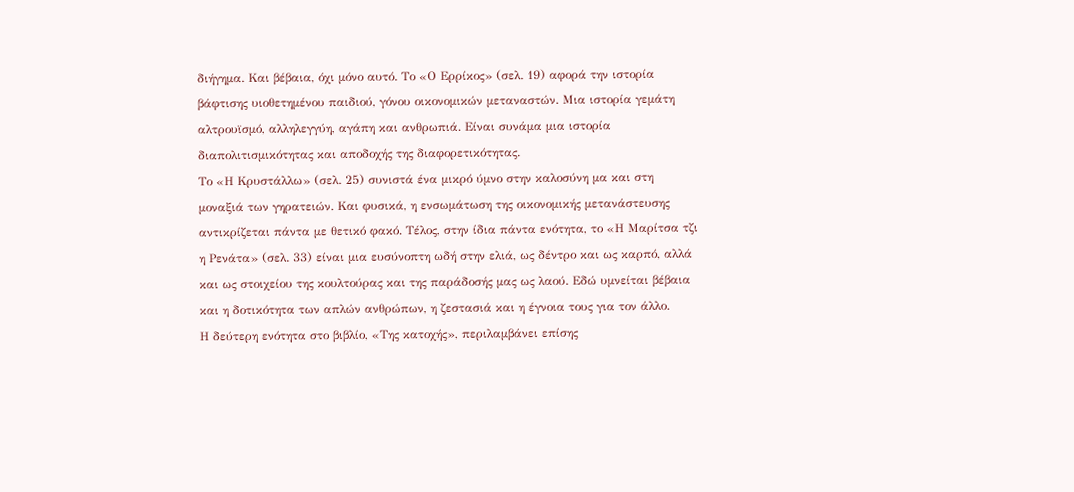διήγημα. Και βέβαια, όχι μόνο αυτό. Το «Ο Ερρίκος» (σελ. 19) αφορά την ιστορία βάφτισης υιοθετημένου παιδιού, γόνου οικονομικών μεταναστών. Μια ιστορία γεμάτη αλτρουϊσμό, αλληλεγγύη, αγάπη και ανθρωπιά. Είναι συνάμα μια ιστορία διαπολιτισμικότητας και αποδοχής της διαφορετικότητας.
Το «Η Κρυστάλλω» (σελ. 25) συνιστά ένα μικρό ύμνο στην καλοσύνη μα και στη μοναξιά των γηρατειών. Και φυσικά, η ενσωμάτωση της οικονομικής μετανάστευσης αντικρίζεται πάντα με θετικό φακό. Τέλος, στην ίδια πάντα ενότητα, το «Η Μαρίτσα τζι η Ρενάτα» (σελ. 33) είναι μια ευσύνοπτη ωδή στην ελιά, ως δέντρο και ως καρπό, αλλά και ως στοιχείου της κουλτούρας και της παράδοσής μας ως λαού. Εδώ υμνείται βέβαια και η δοτικότητα των απλών ανθρώπων, η ζεστασιά και η έγνοια τους για τον άλλο.
Η δεύτερη ενότητα στο βιβλίο, «Της κατοχής», περιλαμβάνει επίσης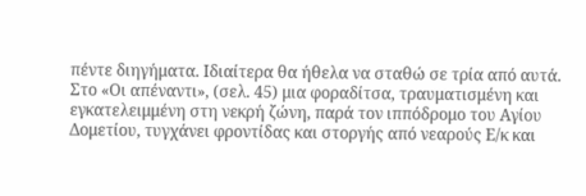πέντε διηγήματα. Ιδιαίτερα θα ήθελα να σταθώ σε τρία από αυτά. Στο «Οι απέναντι», (σελ. 45) μια φοραδίτσα, τραυματισμένη και εγκατελειμμένη στη νεκρή ζώνη, παρά τον ιππόδρομο του Αγίου Δομετίου, τυγχάνει φροντίδας και στοργής από νεαρούς Ε/κ και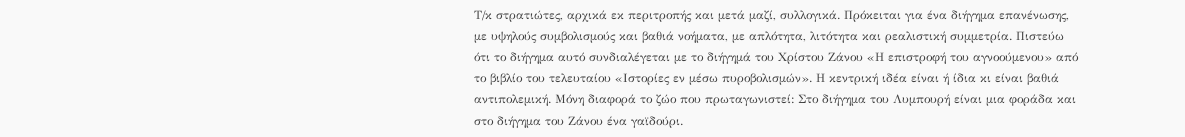Τ/κ στρατιώτες, αρχικά εκ περιτροπής και μετά μαζί, συλλογικά. Πρόκειται για ένα διήγημα επανένωσης, με υψηλούς συμβολισμούς και βαθιά νοήματα, με απλότητα, λιτότητα και ρεαλιστική συμμετρία. Πιστεύω ότι το διήγημα αυτό συνδιαλέγεται με το διήγημά του Χρίστου Ζάνου «Η επιστροφή του αγνοούμενου» από το βιβλίο του τελευταίου «Ιστορίες εν μέσω πυροβολισμών». Η κεντρική ιδέα είναι ή ίδια κι είναι βαθιά αντιπολεμική. Μόνη διαφορά το ζώο που πρωταγωνιστεί: Στο διήγημα του Λυμπουρή είναι μια φοράδα και στο διήγημα του Ζάνου ένα γαϊδούρι.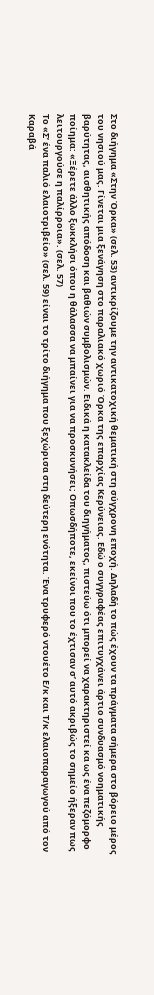Στο διήγημα «Στην Όρκα» (σελ. 53) αντικρίζουμε την αντικατοχική θεματική στη σύγχρονη εποχή. Δηλαδή το πώς έχουν τα πράγματα σήμερα στο βόρειο μέρος του νησιού μας. Γίνεται μια ξενάγηση στο παραλιακό χωριό Όρκα της επαρχίας Κερύνειας. Εδώ ο συγγραφέας επιτυγχάνει άρτιο συνδυασμό νοηματικής βαρύτητας, αισθητικής απόδοση και βαθιών συμβολισμών. Ειδικά η κατακλείδα του διηγήματος, πιστεύω ότι μπορεί να χαρακτηριστεί κα ως ένα πεζόμορφο ποίημα: «Ξέρετε άλλο ξωκκλήσι όπου η θάλασσα να μπαίνει για να προσκυνήσει; Οπωσδήποτε, εκείνοι που το έχτισαν σ’ αυτό ακριβώς το σημείο ήξεραν πως λειτουργούσε η παλίρροια». (σελ. 57)
Το «Σ’ ένα παλιό ελαιοτριβείο» (σελ. 59) είναι το τρίτο διήγημα που ξεχώρισα στη δεύτερη ενότητα. Ένα τρυφερό ντουέτο Ε/κ και Τ/κ ελαιοπαραγωγού από τον Καραβά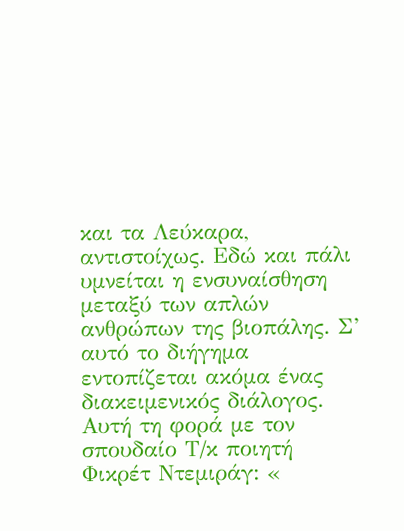και τα Λεύκαρα, αντιστοίχως. Εδώ και πάλι υμνείται η ενσυναίσθηση μεταξύ των απλών ανθρώπων της βιοπάλης. Σ’ αυτό το διήγημα εντοπίζεται ακόμα ένας διακειμενικός διάλογος. Αυτή τη φορά με τον σπουδαίο Τ/κ ποιητή Φικρέτ Ντεμιράγ: «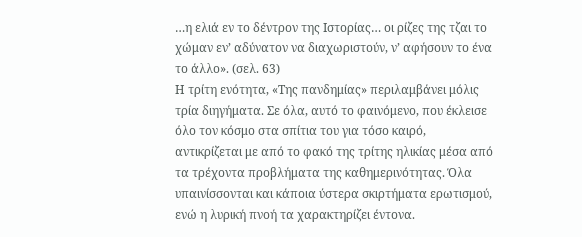…η ελιά εν το δέντρον της Ιστορίας… οι ρίζες της τζαι το χώμαν εν’ αδύνατον να διαχωριστούν, ν’ αφήσουν το ένα το άλλο». (σελ. 63)
Η τρίτη ενότητα, «Της πανδημίας» περιλαμβάνει μόλις τρία διηγήματα. Σε όλα, αυτό το φαινόμενο, που έκλεισε όλο τον κόσμο στα σπίτια του για τόσο καιρό, αντικρίζεται με από το φακό της τρίτης ηλικίας μέσα από τα τρέχοντα προβλήματα της καθημερινότητας. Όλα υπαινίσσονται και κάποια ύστερα σκιρτήματα ερωτισμού, ενώ η λυρική πνοή τα χαρακτηρίζει έντονα.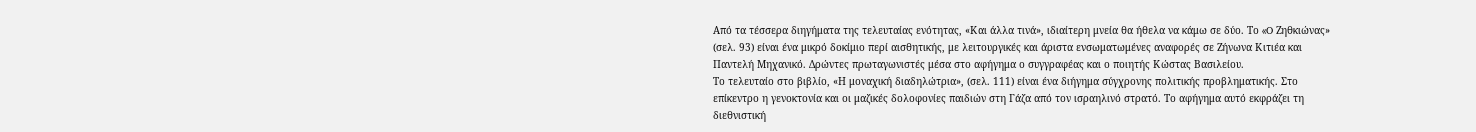Από τα τέσσερα διηγήματα της τελευταίας ενότητας, «Και άλλα τινά», ιδιαίτερη μνεία θα ήθελα να κάμω σε δύο. Το «O Ζηθκιώνας» (σελ. 93) είναι ένα μικρό δοκίμιο περί αισθητικής, με λειτουργικές και άριστα ενσωματωμένες αναφορές σε Ζήνωνα Κιτιέα και Παντελή Μηχανικό. Δρώντες πρωταγωνιστές μέσα στο αφήγημα ο συγγραφέας και ο ποιητής Κώστας Βασιλείου.
Το τελευταίο στο βιβλίο, «Η μοναχική διαδηλώτρια», (σελ. 111) είναι ένα διήγημα σύγχρονης πολιτικής προβληματικής. Στο επίκεντρο η γενοκτονία και οι μαζικές δολοφονίες παιδιών στη Γάζα από τον ισραηλινό στρατό. Το αφήγημα αυτό εκφράζει τη διεθνιστική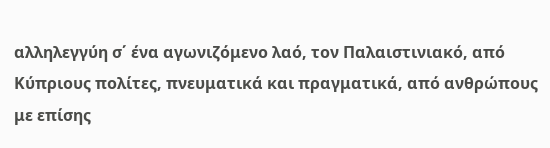αλληλεγγύη σ΄ ένα αγωνιζόμενο λαό, τον Παλαιστινιακό, από Κύπριους πολίτες, πνευματικά και πραγματικά, από ανθρώπους με επίσης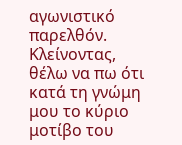αγωνιστικό παρελθόν.
Κλείνοντας, θέλω να πω ότι κατά τη γνώμη μου το κύριο μοτίβο του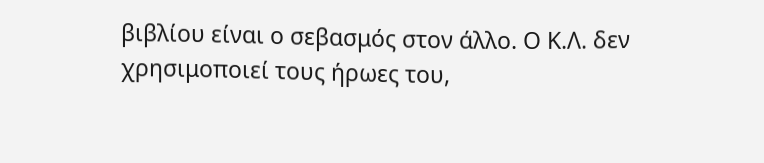βιβλίου είναι ο σεβασμός στον άλλο. Ο Κ.Λ. δεν χρησιμοποιεί τους ήρωες του,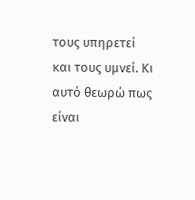τους υπηρετεί και τους υμνεί. Κι αυτό θεωρώ πως είναι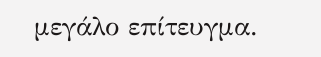μεγάλο επίτευγμα.